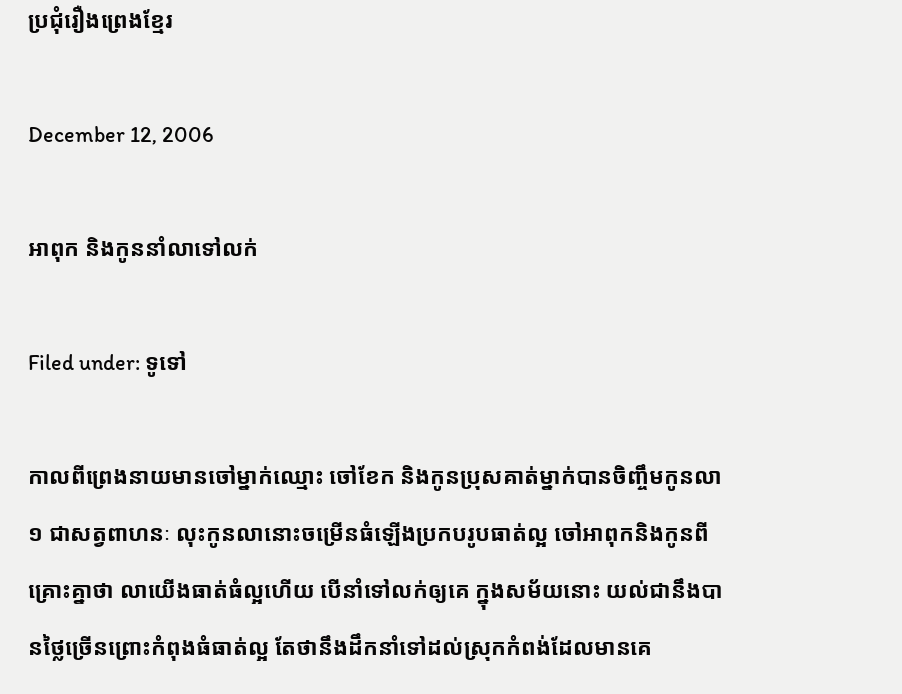ប្រជុំរឿងព្រេងខ្មែរ

December 12, 2006

អាពុក និងកូននាំលាទៅលក់

Filed under: ទូទៅ

កាលពីព្រេងនាយមានចៅម្នាក់ឈ្មោះ ចៅខែក និងកូនប្រុសគាត់ម្នាក់បានចិញ្ចឹមកូនលា ១ ជាសត្វពាហនៈ លុះកូនលានោះចម្រើនធំឡើងប្រកបរូបធាត់ល្អ ចៅអាពុកនិងកូនពីគ្រោះគ្នាថា លាយើងធាត់ធំល្អហើយ បើនាំទៅលក់ឲ្យគេ ក្នុងសម័យនោះ យល់ជានឹងបានថ្លៃច្រើនព្រោះកំពុងធំធាត់ល្អ តែថានឹងដឹកនាំទៅដល់ស្រុកកំពង់ដែលមានគេ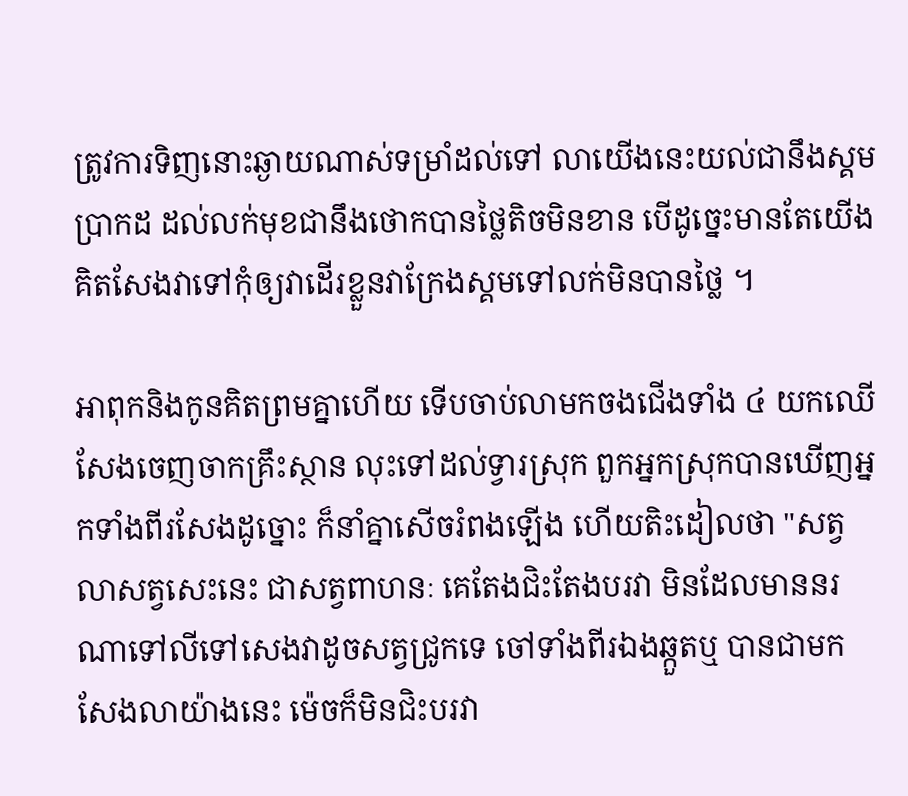ត្រូវការទិញនោះឆ្ងាយណាស់ទម្រាំដល់ទៅ លាយើងនេះយល់ជានឹងស្គមប្រាកដ ដល់លក់មុខជានឹងថោកបានថ្លៃតិចមិនខាន បើដូច្នេះមានតែយើងគិតសែងវាទៅកុំឲ្យវាដើរខ្លួនវាក្រែងស្គមទៅលក់មិនបានថ្លៃ ។

អាពុកនិងកូនគិតព្រមគ្នាហើយ ទើបចាប់លាមកចងជើងទាំង ៤ យកឈើសែងចេញចាកគ្រឹះស្ថាន លុះទៅដល់ទ្វារស្រុក ពួកអ្នកស្រុកបានឃើញអ្នកទាំងពីរសែងដូច្នោះ ក៏នាំគ្នាសើចរំពងឡើង ហើយតិះដៀលថា "សត្វលាសត្វសេះនេះ ជាសត្វពាហនៈ គេតែងជិះតែងបរវា មិនដែលមាននរណាទៅលីទៅសេងវាដូចសត្វជ្រូកទេ ចៅទាំងពីរឯងឆ្កួតឬ បានជាមកសែងលាយ៉ាងនេះ ម៉េចក៏មិនជិះបរវា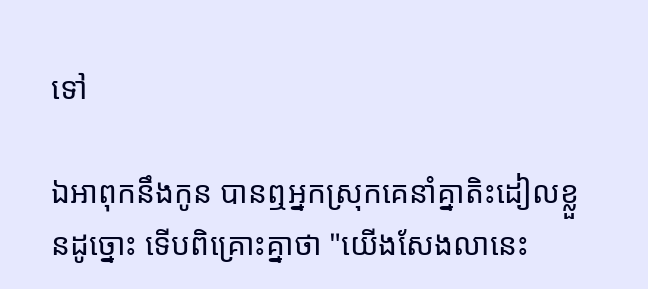ទៅ

ឯអាពុកនឹងកូន បានឮអ្នកស្រុកគេនាំគ្នាតិះដៀលខ្លួនដូច្នោះ ទើបពិគ្រោះគ្នាថា "យើងសែងលានេះ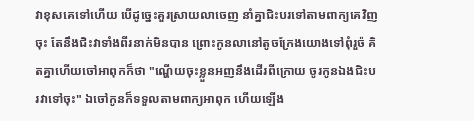វាខុសគេទៅហើយ បើដូច្នេះគួរស្រាយលាចេញ នាំគ្នាជិះបរទៅតាមពាក្យគេវិញចុះ តែនឹងជិះវាទាំងពីរនាក់មិនបាន ព្រោះកូនលានៅតូចក្រែងយោងទៅពុំរួច៉ គិតគ្នាហើយចៅអាពុកក៏ថា "ណ្ហើយចុះខ្លួនអញនឹងដើរពីក្រោយ ចូរកូនឯងជិះបរវាទៅចុះ" ឯចៅកូនក៏ទទួលតាមពាក្យអាពុក ហើយឡើង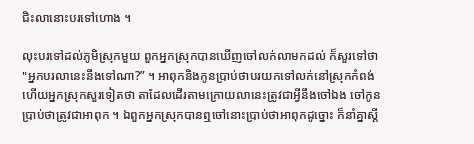ជិះលានោះបរទៅហោង ។

លុះបរទៅដល់ភូមិស្រុកមួយ ពួកអ្នកស្រុកបានឃើញចៅលក់លាមកដល់ ក៏សួរទៅថា "អ្នកបរលានេះនឹងទៅណា?” ។ អាពុកនិងកូនប្រាប់ថាបរយកទៅលក់នៅស្រុកកំពង់ ហើយអ្នកស្រុកសួរទៀតថា តាដែលដើរតាមក្រោយលានេះត្រូវជាអ្វីនឹងចៅឯង ចៅកូនប្រាប់ថាត្រូវជាអាពុក ។ ឯពួកអ្នកស្រុកបានឮចៅនោះប្រាប់ថាអាពុកដូច្នោះ ក៏នាំគ្នាស្ដី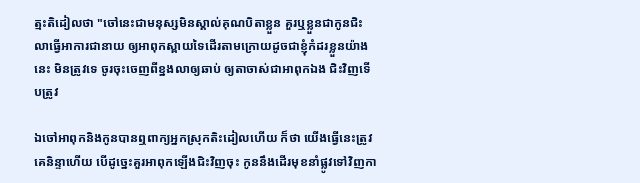ត្មះតិដៀលថា "ចៅនេះជាមនុស្សមិនស្គាល់គុណបិតាខ្លួន គួរឬខ្លួនជាកូនជិះលាធ្វើអាការជានាយ ឲ្យអាពុកស្ពាយទៃដើរតាមក្រោយដូចជាខ្ញុំកំដរខ្លួនយ៉ាងនេះ មិនត្រូវទេ ចូរចុះចេញពីខ្នងលាឲ្យឆាប់ ឲ្យតាចាស់ជាអាពុកឯង ជិះវិញទើបត្រូវ

ឯចៅអាពុកនិងកូនបានឮពាក្យអ្នកស្រុកតិះដៀលហើយ ក៏ថា យើងធ្វើនេះត្រូវគេនិន្ទាហើយ បើដូច្នេះគួរអាពុកឡើងជិះវិញចុះ កូននឹងដើរមុខនាំផ្លូវទៅវិញកា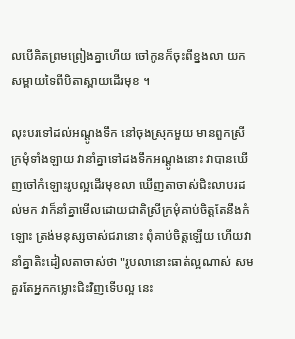លបើគិតព្រមព្រៀងគ្នាហើយ ចៅកូនក៏ចុះពីខ្នងលា យកសម្ពាយទៃពីបិតាស្ពាយដើរមុខ ។

លុះបរទៅដល់អណ្ដូងទឹក នៅចុងស្រុកមួយ មានពួកស្រីក្រមុំទាំងឡាយ វានាំគ្នាទៅដងទឹកអណ្ដូងនោះ វាបានឃើញចៅកំឡោះរូបល្អដើរមុខលា ឃើញតាចាស់ជិះលាបរដល់មក វាក៏នាំគ្នាមើលដោយជាតិស្រីក្រមុំគាប់ចិត្តតែនឹងកំឡោះ ត្រង់មនុស្សចាស់ជរានោះ ពុំគាប់ចិត្តឡើយ ហើយវានាំគ្នាតិះដៀលតាចាស់ថា "រូបលានោះធាត់ល្អណាស់ សមគួរតែអ្នកកម្លោះជិះវិញទើបល្អ នេះ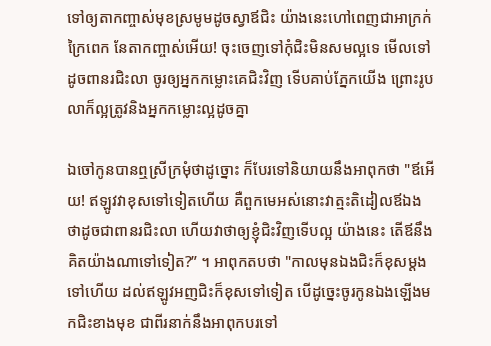ទៅឲ្យតាកញ្ចាស់មុខស្រមូមដូចស្វាឪជិះ យ៉ាងនេះហៅពេញជាអាក្រក់ក្រៃពេក នែតាកញ្ចាស់អើយ! ចុះចេញទៅកុំជិះមិនសមល្អទេ មើលទៅដូចពានរជិះលា ចូរឲ្យអ្នកកម្លោះគេជិះវិញ ទើបគាប់ភ្នែកយើង ព្រោះរូបលាក៏ល្អត្រូវនិងអ្នកកម្លោះល្អដូចគ្នា

ឯចៅកូនបានឮស្រីក្រមុំថាដូច្នោះ ក៏បែរទៅនិយាយនឹងអាពុកថា "ឪអើយ! ឥឡូវវាខុសទៅទៀតហើយ គឺពួកមេអស់នោះវាត្មះតិដៀលឪឯងថាដូចជាពានរជិះលា ហើយវាថាឲ្យខ្ញុំជិះវិញទើបល្អ យ៉ាងនេះ តើឪនឹងគិតយ៉ាងណាទៅទៀត?” ។ អាពុកតបថា "កាលមុនឯងជិះក៏ខុសម្ដងទៅហើយ ដល់ឥឡូវអញជិះក៏ខុសទៅទៀត បើដូច្នេះចូរកូនឯងឡើងមកជិះខាងមុខ ជាពីរនាក់នឹងអាពុកបរទៅ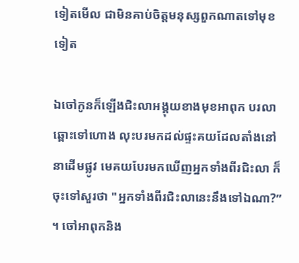ទៀតមើល ជាមិនគាប់ចិត្តមនុស្សពួកណាតទៅមុខទៀត

ឯចៅកូនក៏ឡើងជិះលាអង្គុយខាងមុខអាពុក បរលាឆ្ពោះទៅហោង លុះបរមកដល់ផ្ទះគយដែលតាំងនៅនាដើមផ្លូវ មេគយបែរមកឃើញអ្នកទាំងពីរជិះលា ក៏ចុះទៅសួរថា "អ្នកទាំងពីរជិះលានេះនឹងទៅឯណា?” ។ ចៅអាពុកនិង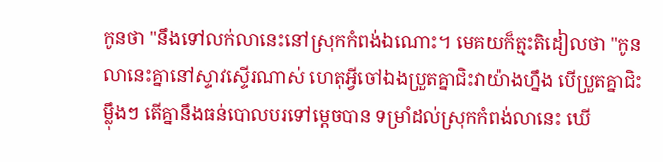កូនថា "នឹងទៅលក់លានេះនៅស្រុកកំពង់ឯណោះ។ មេគយក៏ត្មះតិដៀលថា "កូនលានេះគ្នានៅស្ទាវស្ទើរណាស់ ហេតុអ្វីចៅឯងប្រួតគ្នាជិះវាយ៉ាងហ្នឹង បើប្រួតគ្នាជិះម្ល៉ឹងៗ តើគ្នានឹងធន់បោលបរទៅម្ដេចបាន ទម្រាំដល់ស្រុកកំពង់លានេះ ឃើ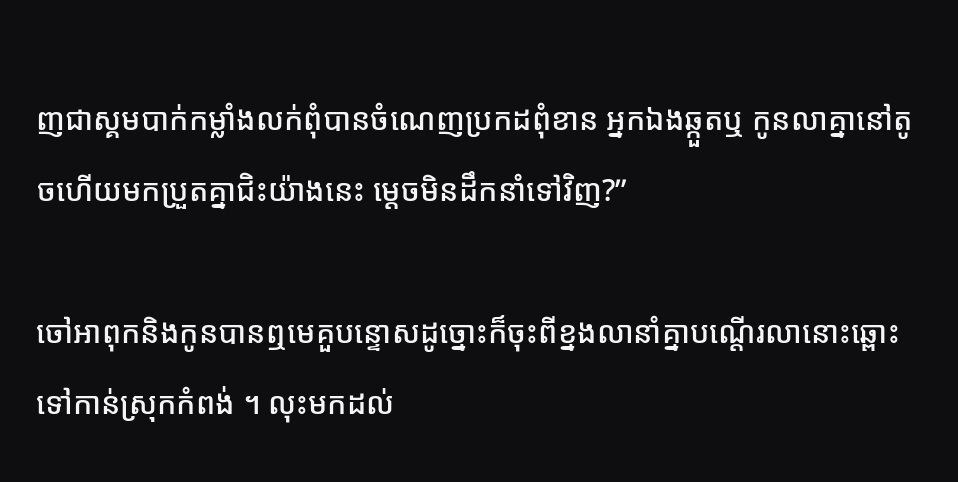ញជាស្គមបាក់កម្លាំងលក់ពុំបានចំណេញប្រកដពុំខាន អ្នកឯងឆ្កួតឬ កូនលាគ្នានៅតូចហើយមកប្រួតគ្នាជិះយ៉ាងនេះ ម្ដេចមិនដឹកនាំទៅវិញ?”

ចៅអាពុកនិងកូនបានឮមេគួបន្ទោសដូច្នោះក៏ចុះពីខ្នងលានាំគ្នាបណ្ដើរលានោះឆ្ពោះទៅកាន់ស្រុកកំពង់ ។ លុះមកដល់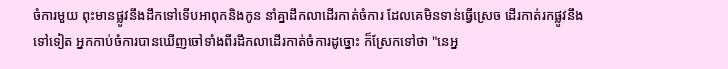ចំការមួយ ពុះមានផ្លូវនឹងដឹកទៅទើបអាពុកនិងកូន នាំគ្នាដឹកលាដើរកាត់ចំការ ដែលគេមិនទាន់ធ្វើស្រេច ដើរកាត់រកផ្លូវនឹងទៅទៀត អ្នកកាប់ចំការបានឃើញចៅទាំងពីរដឹកលាដើរកាត់ចំការដូច្នោះ ក៏ស្រែកទៅថា "នេអ្ន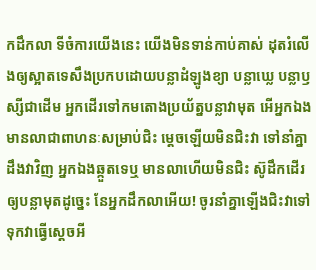កដឹកលា ទីចំការយើងនេះ យើងមិនទាន់កាប់គាស់ ដុតរំលើងឲ្យស្អាតទេសឹងប្រកបដោយបន្លាដំឡូងខ្យា បន្លាឃ្លេ បន្លាឫស្សីជាដើម អ្នកដើរទៅកមតោងប្រយ័ត្នបន្លាវាមុត អើអ្នកឯង មានលាជាពាហនៈសម្រាប់ជិះ ម្ដេចឡើយមិនជិះវា ទៅនាំគ្នាដឹងវាវិញ អ្នកឯងឆ្កួតទេឬ មានលាហើយមិនជិះ ស៊ូដឹកដើរឲ្យបន្លាមុតដូច្នេះ នែអ្នកដឹកលាអើយ! ចូរនាំគ្នាឡើងជិះវាទៅទុកវាធ្វើស្ដេចអី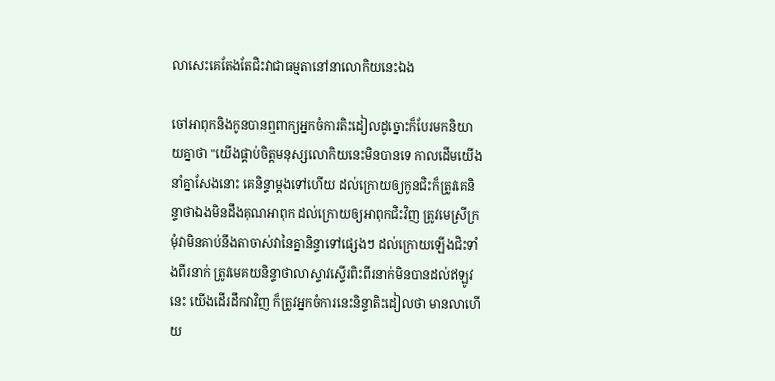លាសេះគេតែងតែជិះវាជាធម្មតានៅនាលោកិយនេះឯង

ចៅអាពុកនិងកូនបានឮពាក្យអ្នកចំការតិះដៀលដូច្នោះក៏បែរមកនិយាយគ្នាថា "យើងផ្គាប់ចិត្តមនុស្សលោកិយនេះមិនបានទេ កាលដើមយើងនាំគ្នាសែងនោះ គេនិន្ទាម្ដងទៅហើយ ដល់ក្រោយឲ្យកូនជិះក៏ត្រូវគេនិន្ទាថាឯងមិនដឹងគុណអាពុក ដល់ក្រោយឲ្យអាពុកជិះវិញ ត្រូវមេស្រីក្រមុំវាមិនគាប់នឹងតាចាស់វានៃគ្នានិន្ទាទៅផ្សេងៗ ដល់ក្រោយឡើងជិះទាំងពីរនាក់ ត្រូវមេគយនិន្ទាថាលាស្ទាវស្ទើរពិះពីរនាក់មិនបានដល់ឥឡូវនេះ យើងដើរដឹកវាវិញ ក៏ត្រូវអ្នកចំការនេះនិន្ទាតិះដៀលថា មានលាហើយ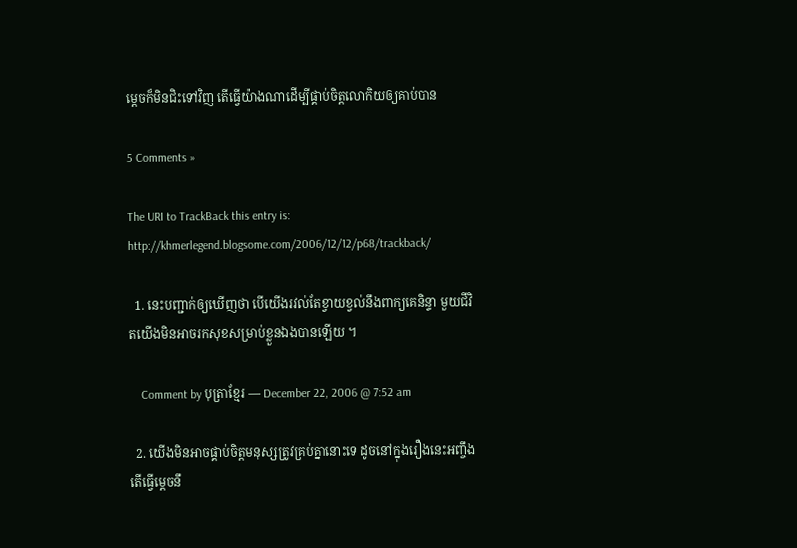ម្ដេចក៏មិនជិះទៅវិញ តើធ្វើយ៉ាងណាដើម្បីផ្គាប់ចិត្តលោកិយឲ្យគាប់បាន

5 Comments »

The URI to TrackBack this entry is: http://khmerlegend.blogsome.com/2006/12/12/p68/trackback/

  1. នេះបញ្ជាក់ឲ្យឃើញថា បើយើងរវល់តែខ្វាយខ្វល់នឹងពាក្យគេនិន្ទា មួយជីវិតយើងមិនអាចរកសុខសម្រាប់ខ្លួនឯងបានឡើយ ។

    Comment by បុត្រាខ្មែរ — December 22, 2006 @ 7:52 am

  2. យើងមិនអាចផ្គាប់ចិត្តមនុស្សត្រូវគ្រប់គ្នានោះទេ ដូចនៅក្នុងរឿងនេះអញ្ចឹងតើធ្វើម្ដេចនឹ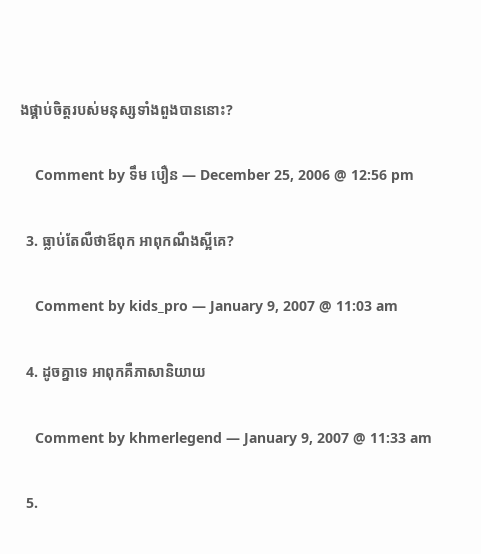ងផ្គាប់ចិត្តរបស់មនុស្សទាំងពួងបាននោះ?

    Comment by ទឹម បឿន — December 25, 2006 @ 12:56 pm

  3. ធ្លាប់តែលឺថាឪពុក អាពុកណឺងស្អីគេ?

    Comment by kids_pro — January 9, 2007 @ 11:03 am

  4. ដូចគ្នាទេ អាពុកគឺភាសានិយាយ

    Comment by khmerlegend — January 9, 2007 @ 11:33 am

  5.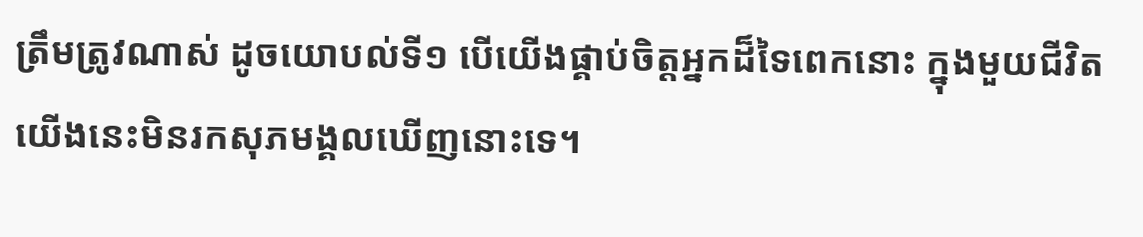ត្រឹមត្រូវណាស់ ដូចយោបល់ទី១ បើយើងផ្គាប់ចិត្តអ្នកដ៏ទៃពេកនោះ ក្នុងមួយជីវិតយើងនេះមិនរកសុភមង្គលឃើញនោះទេ។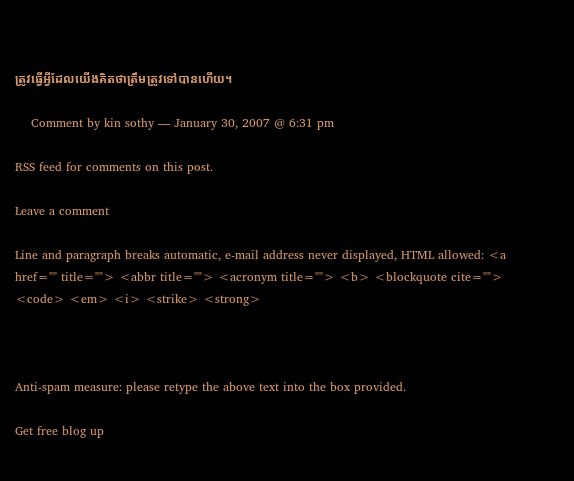ត្រូវធ្វើអ្វីដែលយើងគិតថាត្រឹមត្រូវទៅបានហើយ។

    Comment by kin sothy — January 30, 2007 @ 6:31 pm

RSS feed for comments on this post.

Leave a comment

Line and paragraph breaks automatic, e-mail address never displayed, HTML allowed: <a href="" title=""> <abbr title=""> <acronym title=""> <b> <blockquote cite=""> <code> <em> <i> <strike> <strong>



Anti-spam measure: please retype the above text into the box provided.

Get free blog up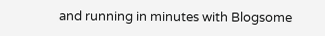and running in minutes with Blogsome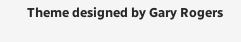Theme designed by Gary Rogers